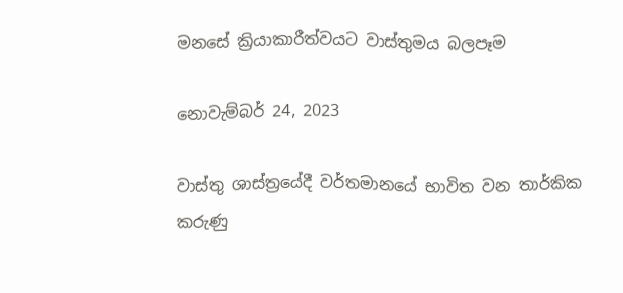මනසේ ක්‍රියාකාරීත්වයට වාස්තුමය බලපෑම

නොවැම්බර් 24, 2023

වාස්තු ශාස්ත්‍රයේදී වර්තමානයේ භාවිත වන තාර්කික කරුණු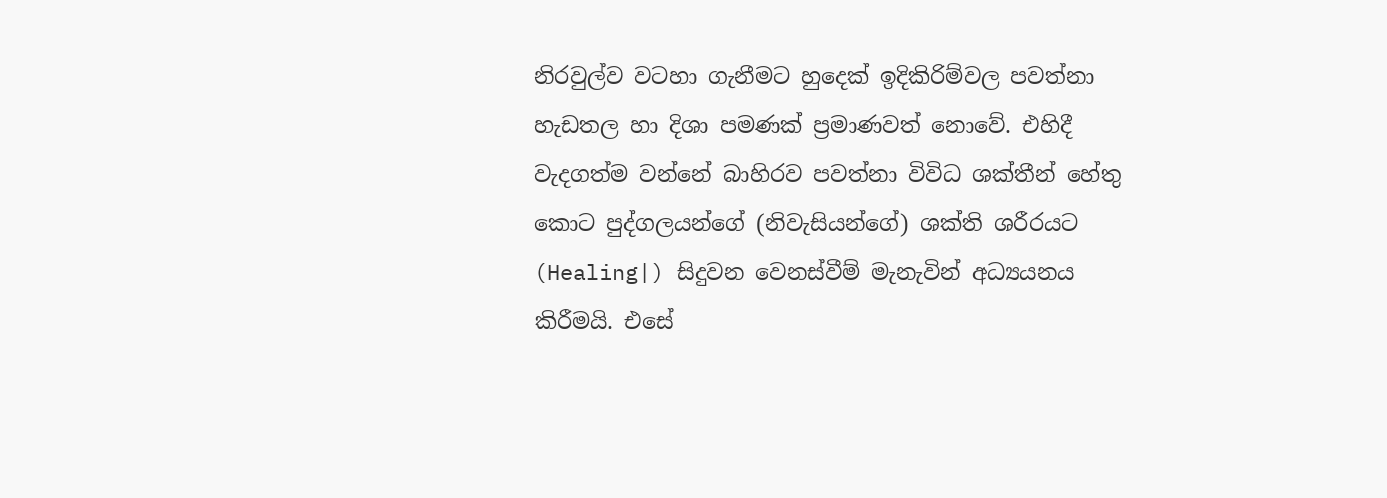නිරවුල්ව වටහා ගැනීමට හුදෙක් ඉදිකිරිම්වල පවත්නා හැඩතල හා දිශා පමණක් ප්‍රමාණවත් නොවේ. එහිදී වැදගත්ම වන්නේ බාහිරව පවත්නා විවිධ ශක්තීන් හේතු කොට පුද්ගලයන්ගේ (නිවැසියන්ගේ) ශක්ති ශරීරයට (Healing|) සිදුවන වෙනස්වීම් මැනැවින් අධ්‍යයනය කිරීමයි. එසේ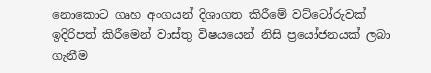නොකොට ගෘහ අංගයන් දිශාගත කිරීමේ වට්ටෝරුවක් ඉදිරිපත් කිරීමෙන් වාස්තු විෂයයෙන් නිසි ප්‍රයෝජනයක් ලබා ගැනීම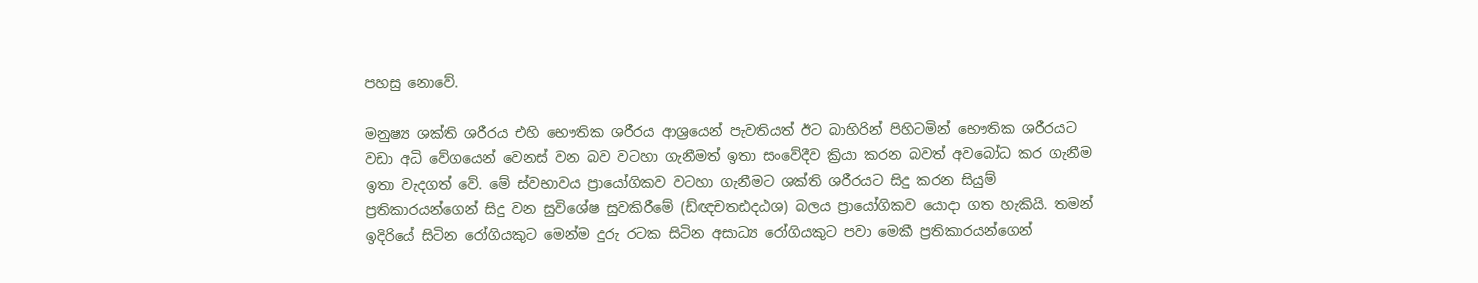පහසු නොවේ.

මනුෂ්‍ය ශක්ති ශරීරය එහි භෞතික ශරීරය ආශ්‍රයෙන් පැවතියත් ඊට බාහිරින් පිහිටමින් භෞතික ශරීරයට වඩා අධි වේගයෙන් වෙනස් වන බව වටහා ගැනීමත් ඉතා සංවේදීව ක්‍රියා කරන බවත් අවබෝධ කර ගැනීම ඉතා වැදගත් වේ. මේ ස්වභාවය ප්‍රායෝගිකව වටහා ගැනීමට ශක්ති ශරීරයට සිදු කරන සියුම් ප්‍රතිකාරයන්ගෙන් සිදු වන සුවිශේෂ සුවකිරීමේ (ඩ්ඥචතඪදඨශ) බලය ප්‍රායෝගිකව යොදා ගත හැකියි. තමන් ඉදිරියේ සිටින රෝගියකුට මෙන්ම දුරු රටක සිටින අසාධ්‍ය රෝගියකුට පවා මෙකී ප්‍රතිකාරයන්ගෙන්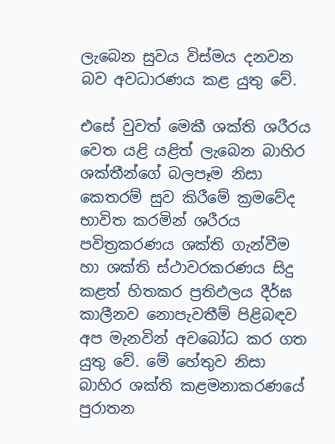ලැබෙන සුවය විස්මය දනවන බව අවධාරණය කළ යුතු වේ.

එසේ වුවත් මෙකී ශක්ති ශරීරය වෙත යළි යළිත් ලැබෙන බාහිර ශක්තීන්ගේ බලපෑම නිසා කෙතරම් සුව කිරීමේ ක්‍රමවේද භාවිත කරමින් ශරීරය පවිත්‍රකරණය ශක්ති ගැන්වීම හා ශක්ති ස්ථාවරකරණය සිදු කළත් හිතකර ප්‍රතිඵලය දීර්ඝ කාලීනව නොපැවතීම් පිළිබඳව අප මැනවින් අවබෝධ කර ගත යුතු වේ. මේ හේතුව නිසා බාහිර ශක්ති කළමනාකරණයේ පුරාතන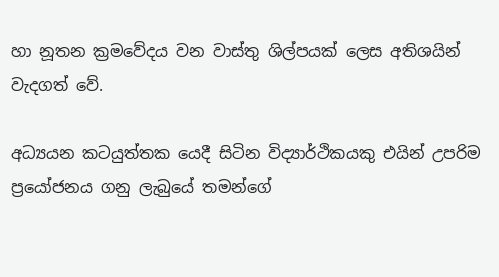හා නූතන ක්‍රමවේදය වන වාස්තු ශිල්පයක් ලෙස අතිශයින් වැදගත් වේ.

අධ්‍යයන කටයුත්තක යෙදී සිටින විද්‍යාර්ථිකයකු එයින් උපරිම ප්‍රයෝජනය ගනු ලැබුයේ තමන්ගේ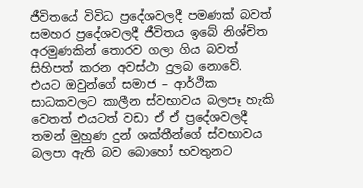ජීවිතයේ විවිධ ප්‍රදේශවලදී පමණක් බවත් සමහර ප්‍රදේශවලදී ජීවිතය ඉබේ නිශ්චිත අරමුණකින් තොරව ගලා ගිය බවත් සිහිපත් කරන අවස්ථා දුලබ නොවේ. එයට ඔවුන්ගේ සමාජ – ආර්ථික සාධකවලට කාලීන ස්වභාවය බලපෑ හැකි වෙතත් එයටත් වඩා ඒ ඒ ප්‍රදේශවලදී තමන් මුහුණ දුන් ශක්තීන්ගේ ස්වභාවය බලපා ඇති බව බොහෝ භවතුනට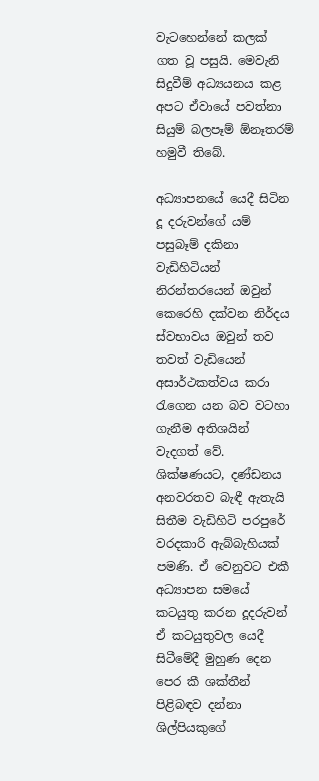වැටහෙන්නේ කලක් ගත වූ පසුයි. මෙවැනි සිදුවීම් අධ්‍යයනය කළ අපට ඒවායේ පවත්නා සියුම් බලපෑම් ඕනෑතරම් හමුවී තිබේ.

අධ්‍යාපනයේ යෙදී සිටින දූ දරුවන්ගේ යම් පසුබෑම් දකිනා වැඩිහිටියන් නිරන්තරයෙන් ඔවුන් කෙරෙහි දක්වන නිර්දය ස්වභාවය ඔවුන් තව තවත් වැඩියෙන් අසාර්ථකත්වය කරා රැගෙන යන බව වටහා ගැනීම අතිශයින් වැදගත් වේ. ශික්ෂණයට, දණ්ඩනය අනවරතව බැඳී ඇතැයි සිතීම වැඩිහිටි පරපුරේ වරදකාරි ඇබ්බැහියක් පමණි. ඒ වෙනුවට එකී අධ්‍යාපන සමයේ කටයුතු කරන දූදරුවන් ඒ කටයුතුවල යෙදී සිටීමේදී මුහුණ දෙන පෙර කී ශක්තීන් පිළිබඳව දන්නා ශිල්පියකුගේ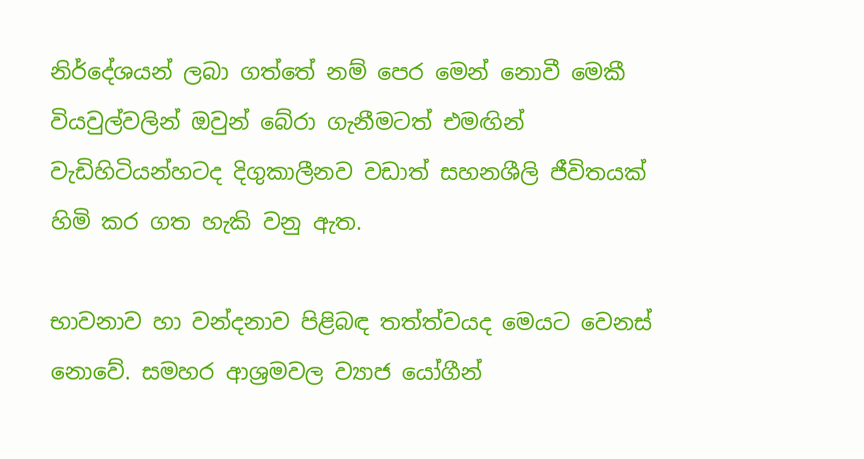නිර්දේශයන් ලබා ගත්තේ නම් පෙර මෙන් නොවී මෙකී වියවුල්වලින් ඔවුන් බේරා ගැනීමටත් එමඟින් වැඩිහිටියන්හටද දිගුකාලීනව වඩාත් සහනශීලි ජීවිතයක් හිමි කර ගත හැකි වනු ඇත.

භාවනාව හා වන්දනාව පිළිබඳ තත්ත්වයද මෙයට වෙනස් නොවේ. සමහර ආශ්‍රමවල ව්‍යාජ යෝගීන්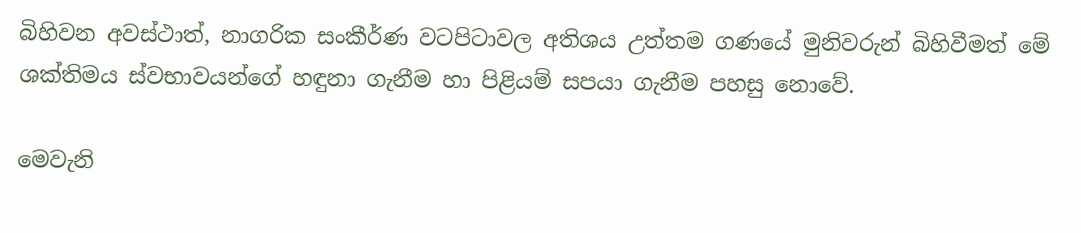බිහිවන අවස්ථාත්, නාගරික සංකීර්ණ වටපිටාවල අතිශය උත්තම ගණයේ මුනිවරුන් බිහිවීමත් මේ ශක්තිමය ස්වභාවයන්ගේ හඳුනා ගැනීම හා පිළියම් සපයා ගැනීම පහසු නොවේ.

මෙවැනි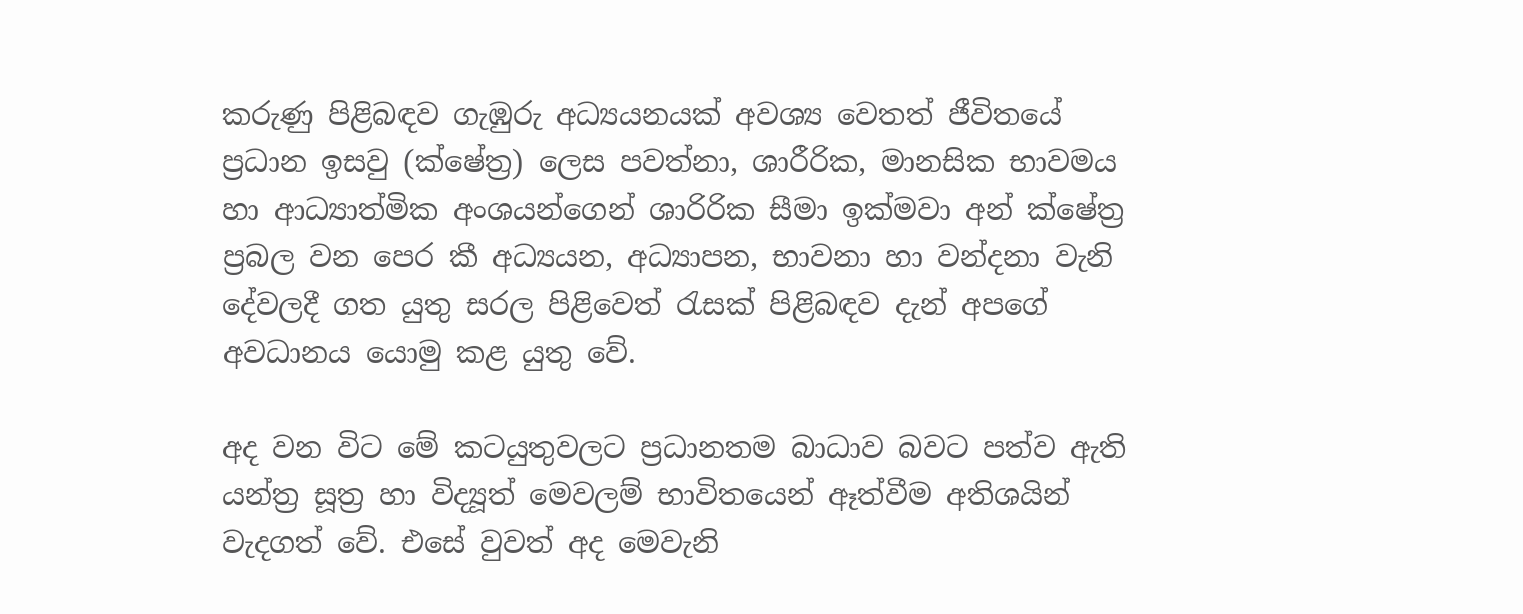කරුණු පිළිබඳව ගැඹුරු අධ්‍යයනයක් අවශ්‍ය වෙතත් ජීවිතයේ ප්‍රධාන ඉසවු (ක්ෂේත්‍ර) ලෙස පවත්නා, ශාරීරික, මානසික භාවමය හා ආධ්‍යාත්මික අංශයන්ගෙන් ශාරිරික සීමා ඉක්මවා අන් ක්ෂේත්‍ර ප්‍රබල වන පෙර කී අධ්‍යයන, අධ්‍යාපන, භාවනා හා වන්දනා වැනි දේවලදී ගත යුතු සරල පිළිවෙත් රැසක් පිළිබඳව දැන් අපගේ අවධානය යොමු කළ යුතු වේ.

අද වන විට මේ කටයුතුවලට ප්‍රධානතම බාධාව බවට පත්ව ඇති යන්ත්‍ර සූත්‍ර හා විද්‍යූත් මෙවලම් භාවිතයෙන් ඈත්වීම අතිශයින් වැදගත් වේ. එසේ වුවත් අද මෙවැනි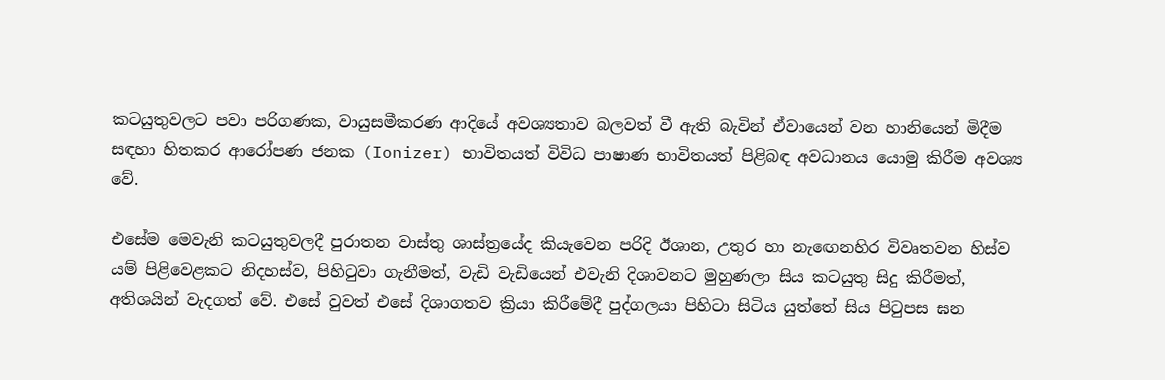කටයුතුවලට පවා පරිගණක, වායුසමීකරණ ආදියේ අවශ්‍යතාව බලවත් වී ඇති බැවින් ඒවායෙන් වන හානියෙන් මිදීම සඳහා හිතකර ආරෝපණ ජනක (Ionizer) භාවිතයත් විවිධ පාෂාණ භාවිතයත් පිළිබඳ අවධානය යොමු කිරීම අවශ්‍ය වේ.

එසේම මෙවැනි කටයුතුවලදී පුරාතන වාස්තු ශාස්ත්‍රයේද කියැවෙන පරිදි ඊශාන, උතුර හා නැඟෙනහිර විවෘතවන හිස්ව යම් පිළිවෙළකට නිදහස්ව, පිහිටුවා ගැනීමත්, වැඩි වැඩියෙන් එවැනි දිශාවනට මුහුණලා සිය කටයුතු සිදු කිරීමත්, අතිශයින් වැදගත් වේ. එසේ වුවත් එසේ දිශාගතව ක්‍රියා කිරීමේදී පුද්ගලයා පිහිටා සිටිය යුත්තේ සිය පිටුපස ඝන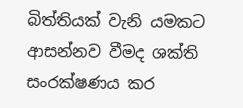බිත්තියක් වැනි යමකට ආසන්නව වීමද ශක්ති සංරක්ෂණය කර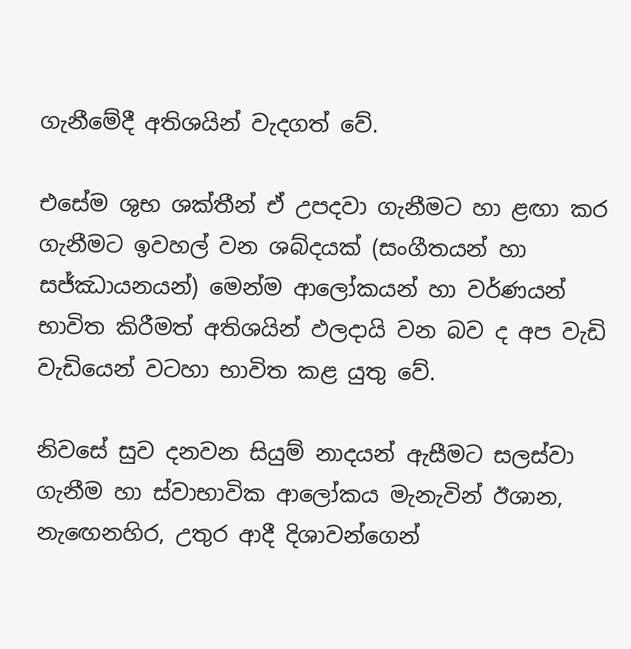ගැනීමේදී අතිශයින් වැදගත් වේ.

එසේම ශුභ ශක්තීන් ඒ උපදවා ගැනීමට හා ළඟා කර ගැනීමට ඉවහල් වන ශබ්දයක් (සංගීතයන් හා සජ්ඣායනයන්) මෙන්ම ආලෝකයන් හා වර්ණයන් භාවිත කිරීමත් අතිශයින් ඵලදායි වන බව ද අප වැඩි වැඩියෙන් වටහා භාවිත කළ යුතු වේ.

නිවසේ සුව දනවන සියුම් නාදයන් ඇසීමට සලස්වා ගැනීම හා ස්වාභාවික ආලෝකය මැනැවින් ඊශාන, නැඟෙනහිර, උතුර ආදී දිශාවන්ගෙන්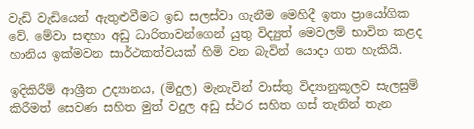වැඩි වැඩියෙන් ඇතුළුවීමට ඉඩ සලස්වා ගැනීම මෙහිදී ඉතා ප්‍රායෝගික වේ. මේවා සඳහා අඩු ධාරිතාවන්ගෙන් යුතු විද්‍යුත් මෙවලම් භාවිත කළද හානිය ඉක්මවන සාර්ථකත්වයක් හිමි වන බැවින් යොදා ගත හැකියි.

ඉදිකිරීම් ආශ්‍රීත උද්‍යානය, (මිදුල) මැනැවින් වාස්තු විද්‍යානුකූලව සැලසුම් කිරීමත් සෙවණ සහිත මුත් වදුල අඩු ස්ථර සහිත ගස් තැනින් තැන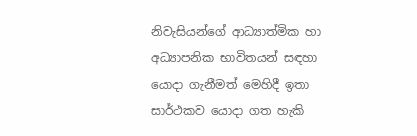නිවැසියන්ගේ ආධ්‍යාත්මික හා අධ්‍යාපනික භාවිතයන් සඳහා යොදා ගැනීමත් මෙහිදී ඉතා සාර්ථකව යොදා ගත හැකි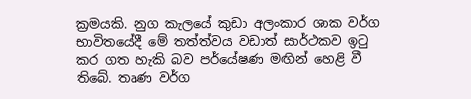ක්‍රමයකි. නුග කැලයේ කුඩා අලංකාර ශාක වර්ග භාවිතයේදී මේ තත්ත්වය වඩාත් සාර්ථකව ඉටු කර ගත හැකි බව පර්යේෂණ මඟින් හෙළි වී තිබේ. තෘණ වර්ග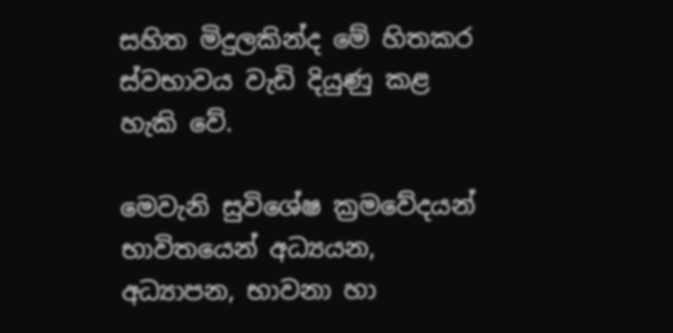සහිත මිදුලකින්ද මේ හිතකර ස්වභාවය වැඩි දියුණු කළ හැකි වේ.

මෙවැනි සුවිශේෂ ක්‍රමවේදයන් භාවිතයෙන් අධ්‍යයන, අධ්‍යාපන, භාවනා හා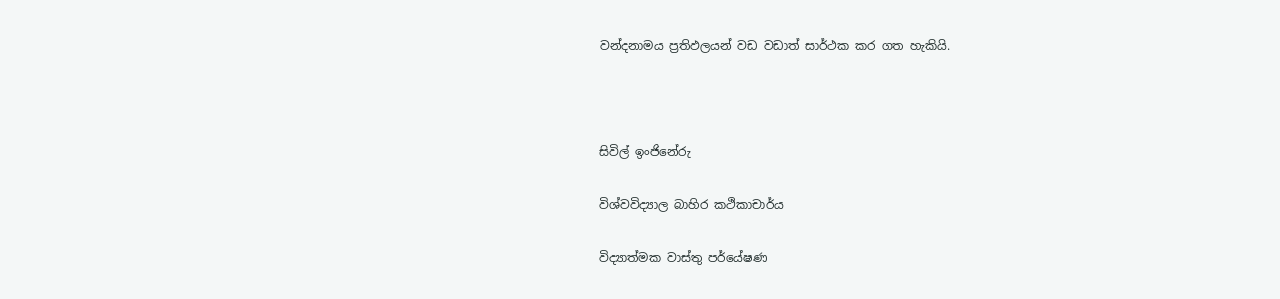වන්දනාමය ප්‍රතිඵලයන් වඩ වඩාත් සාර්ථක කර ගත හැකියි.



සිවිල් ඉංජිනේරු

විශ්වවිද්‍යාල බාහිර කථිකාචාර්ය

විද්‍යාත්මක වාස්තු පර්යේෂණ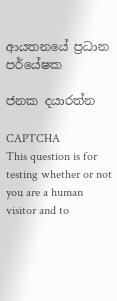ආයතනයේ ප්‍රධාන පර්යේෂක

ජනක දයාරත්න

CAPTCHA
This question is for testing whether or not you are a human visitor and to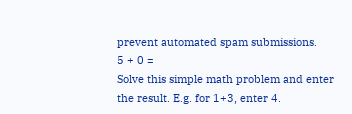prevent automated spam submissions.
5 + 0 =
Solve this simple math problem and enter the result. E.g. for 1+3, enter 4.